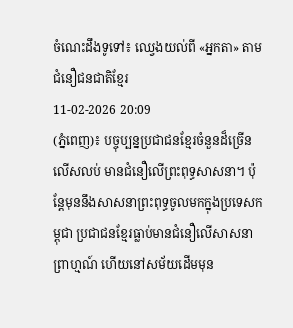ចំណេះដឹងទូទៅ៖ ឈ្វេងយល់ពី «អ្នកតា» តាមជំនឿជនជាតិខ្មែរ
11-02-2026 20:09
(ភ្នំពេញ)៖ បច្ចុប្បន្នប្រជាជនខ្មែរចំនួនដ៏ច្រើនលើសលប់ មានជំនឿលើព្រះពុទ្ធសាសនា។ ប៉ុន្តែមុននឹងសាសនាព្រះពុទ្ធចូលមកក្នុងប្រទេសកម្ពុជា ប្រជាជនខ្មែរធ្លាប់មានជំនឿលើសាសនាព្រាហ្មណ៍ ហើយនៅសម័យដើមមុន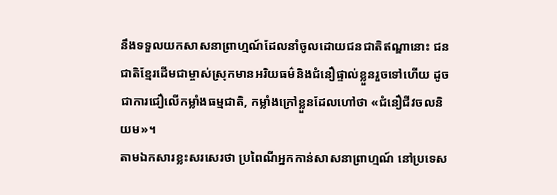នឹងទទួលយកសាសនាព្រាហ្មណ៍ដែលនាំចូលដោយជនជាតិឥណ្ឌានោះ ជនជាតិខ្មែរដើមជាម្ចាស់ស្រុកមានអរិយធម៌និងជំនឿផ្ទាល់ខ្លួនរួចទៅហើយ ដូចជាការជឿលើកម្លាំងធម្មជាតិ, កម្លាំងក្រៅខ្លួនដែលហៅថា «ជំនឿជីវចលនិយម»។
តាមឯកសារខ្លះសរសេរថា ប្រពៃណីអ្នកកាន់សាសនាព្រាហ្មណ៍ នៅប្រទេស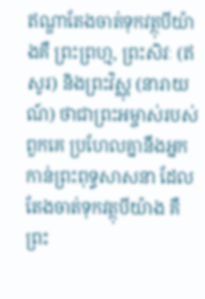ឥណ្ឌាតែងចាត់ទុកវត្ថុបីយ៉ាងគឺ ព្រះព្រហ្ម, ព្រះសិវៈ (ឥសូរ) និងព្រះវិស្ណុ (នារាយណ៍) ថាជាព្រះអម្ចាស់របស់ពួកគេ ប្រហែលគ្នានឹងអ្នកកាន់ព្រះពុទ្ធសាសនា ដែលតែងចាត់ទុកវត្ថុបីយ៉ាង គឺព្រះ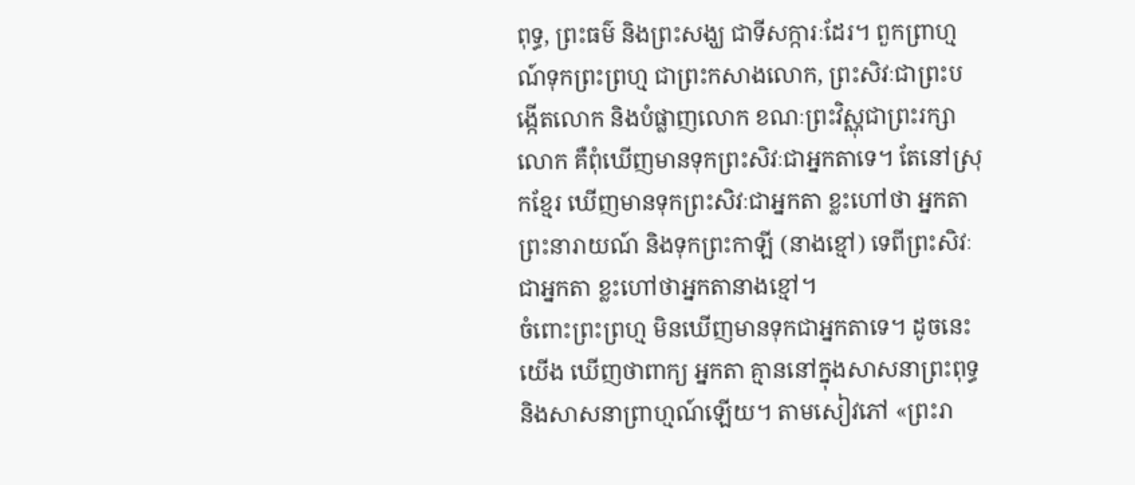ពុទ្ធ, ព្រះធម៌ និងព្រះសង្ឃ ជាទីសក្ការៈដែរ។ ពួកព្រាហ្មណ៍ទុកព្រះព្រហ្ម ជាព្រះកសាងលោក, ព្រះសិវៈជាព្រះបង្កើតលោក និងបំផ្លាញលោក ខណៈព្រះវិស្ណុជាព្រះរក្សាលោក គឺពុំឃើញមានទុកព្រះសិវៈជាអ្នកតាទេ។ តែនៅស្រុកខ្មែរ ឃើញមានទុកព្រះសិវៈជាអ្នកតា ខ្លះហៅថា អ្នកតាព្រះនារាយណ៍ និងទុកព្រះកាឡី (នាងខ្មៅ) ទេពីព្រះសិវៈជាអ្នកតា ខ្លះហៅថាអ្នកតានាងខ្មៅ។
ចំពោះព្រះព្រហ្ម មិនឃើញមានទុកជាអ្នកតាទេ។ ដូចនេះយើង ឃើញថាពាក្យ អ្នកតា គ្មាននៅក្នុងសាសនាព្រះពុទ្ធ និងសាសនាព្រាហ្មណ៍ឡើយ។ តាមសៀវភៅ «ព្រះរា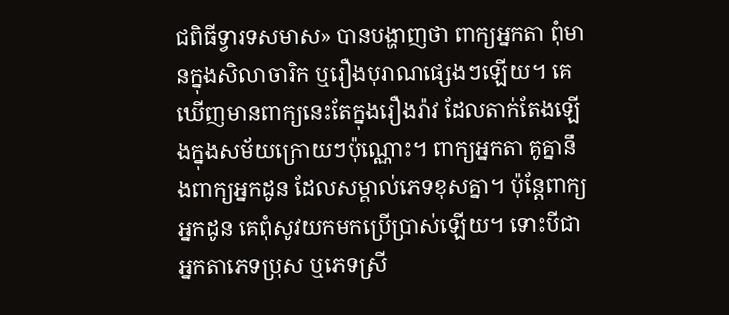ជពិធីទ្វារទសមាស» បានបង្ហាញថា ពាក្យអ្នកតា ពុំមានក្នុងសិលាចារិក ឬរឿងបុរាណផ្សេងៗឡើយ។ គេឃើញមានពាក្យនេះតែក្នុងរឿងរ៉ាវ ដែលតាក់តែងឡើងក្នុងសម័យក្រោយៗប៉ុណ្ណោះ។ ពាក្យអ្នកតា គូគ្នានឹងពាក្យអ្នកដូន ដែលសម្គាល់ភេទខុសគ្នា។ ប៉ុន្តែពាក្យអ្នកដូន គេពុំសូវយកមកប្រើប្រាស់ឡើយ។ ទោះបីជាអ្នកតាភេទប្រុស ឬភេទស្រី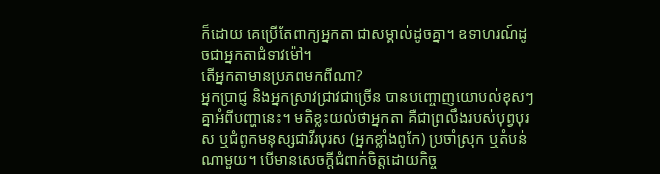ក៏ដោយ គេប្រើតែពាក្យអ្នកតា ជាសម្គាល់ដូចគ្នា។ ឧទាហរណ៍ដូចជាអ្នកតាជំទាវម៉ៅ។
តើអ្នកតាមានប្រភពមកពីណា?
អ្នកប្រាជ្ញ និងអ្នកស្រាវជ្រាវជាច្រើន បានបញ្ចោញយោបល់ខុសៗគ្នាអំពីបញ្ហានេះ។ មតិខ្លះយល់ថាអ្នកតា គឺជាព្រលឹងរបស់បុព្វបុរស ឬជំពូកមនុស្សជាវីរបុរស (អ្នកខ្លាំងពូកែ) ប្រចាំស្រុក ឬតំបន់ណាមួយ។ បើមានសេចក្តីជំពាក់ចិត្តដោយកិច្ច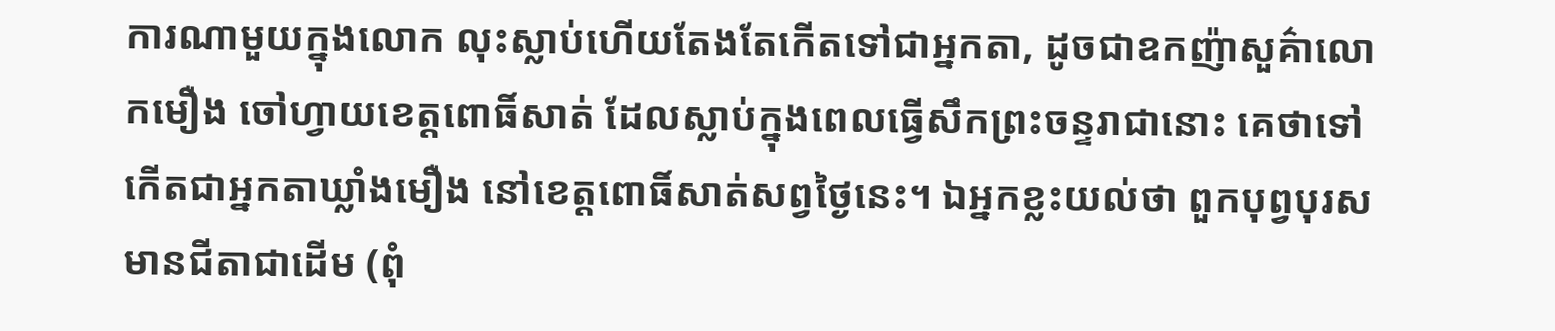ការណាមួយក្នុងលោក លុះស្លាប់ហើយតែងតែកើតទៅជាអ្នកតា, ដូចជាឧកញ៉ាសួគ៌ាលោកមឿង ចៅហ្វាយខេត្តពោធិ៍សាត់ ដែលស្លាប់ក្នុងពេលធ្វើសឹកព្រះចន្ទរាជានោះ គេថាទៅកើតជាអ្នកតាឃ្លាំងមឿង នៅខេត្តពោធិ៍សាត់សព្វថៃ្ងនេះ។ ឯអ្នកខ្លះយល់ថា ពួកបុព្វបុរសមានជីតាជាដើម (ពុំ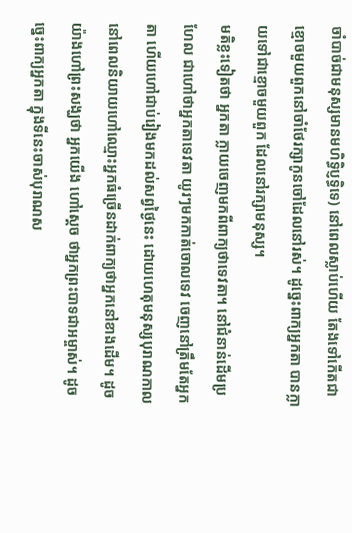ចាំបាច់ជាមនុស្សមានមហិទ្ធិប្ញទ្ធិទេ) នៅពេលស្លាប់ហើយ តែងទៅកើតជាខ្មោចមួយពួកនៅចាំថែរក្សាកូនចៅដែលនៅរស់។ ដូច្នេះពាក្យអ្នកតា បានក្លាយទៅជាខ្មោចមួយពួក ដែលនៅរក្សាមនុស្ស។
មតិខ្លះទៀតថា អ្នកតា ក្លាយចេញមកពីពាក្យថាទេវតា។ នៅជំនាន់ដើមប្រហែល ជាហៅថាអ្នកតាទេវតា យូរៗមកកាត់ចោលទេវ ចេញនៅត្រឹមតែអ្នកតា ហើយហៅជាប់រៀងមកដល់សព្វថៃ្ងនេះ ដោយហេតុមនុស្សបុរាណកាលនៅពេលនិយាយហៅឈ្មោះអ្នកធំច្រើនដាក់ពាក្យថាអ្នកនៅខាងដើម។ ដូចយ៉ាងហៅព្រះសង្ឃថា អ្នកយើង ហៅស្តេច ថាអ្នកព្រះបាទជាអម្ចាស់។ ដូចច្នេះពាក្យអ្នកតា ក្នុងទីនេះចាស់បុរាណស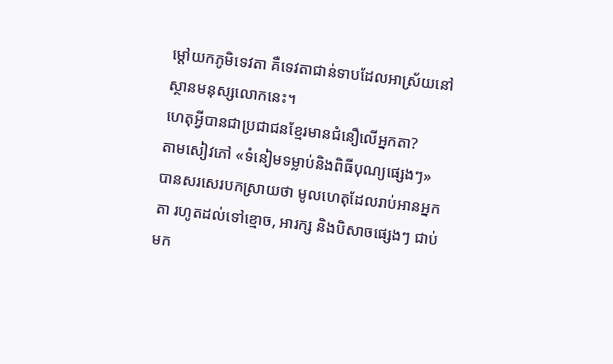ម្តៅយកភូមិទេវតា គឺទេវតាជាន់ទាបដែលអាស្រ័យនៅស្ថានមនុស្សលោកនេះ។
ហេតុអ្វីបានជាប្រជាជនខ្មែរមានជំនឿលើអ្នកតា?
តាមសៀវភៅ «ទំនៀមទម្លាប់និងពិធីបុណ្យផ្សេងៗ» បានសរសេរបកស្រាយថា មូលហេតុដែលរាប់អានអ្នកតា រហូតដល់ទៅខ្មោច, អារក្ស និងបិសាចផ្សេងៗ ជាប់មក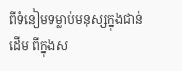ពីទំនៀមទម្លាប់មនុស្សក្នុងជាន់ដើម ពីក្នុងស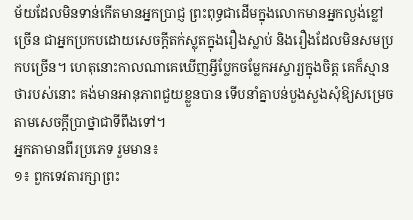ម័យដែលមិនទាន់កើតមានអ្នកប្រាជ្ញ ព្រះពុទ្ធជាដើមក្នុងលោកមានអ្នកល្ងង់ខ្លៅច្រើន ជាអ្នកប្រកបដោយសេចក្តីតក់ស្លុតក្នុងរឿងស្លាប់ និងរឿងដែលមិនសមប្រកបច្រើន។ ហេតុនោះកាលណាគេឃើញអ្វីប្លែកចម្លែកអស្ចារ្យក្នុងចិត្ត គេក៏ស្មានថារបស់នោះ គង់មានអានុភាពជួយខ្លួនបាន ទើបនាំគ្នាបន់បួងសួងសុំឱ្យសម្រេចតាមសេចក្តីប្រាថ្នាជាទីពឹងទៅ។
អ្នកតាមានពីរប្រភេទ រួមមាន៖
១៖ ពួកទេវតារក្សាព្រះ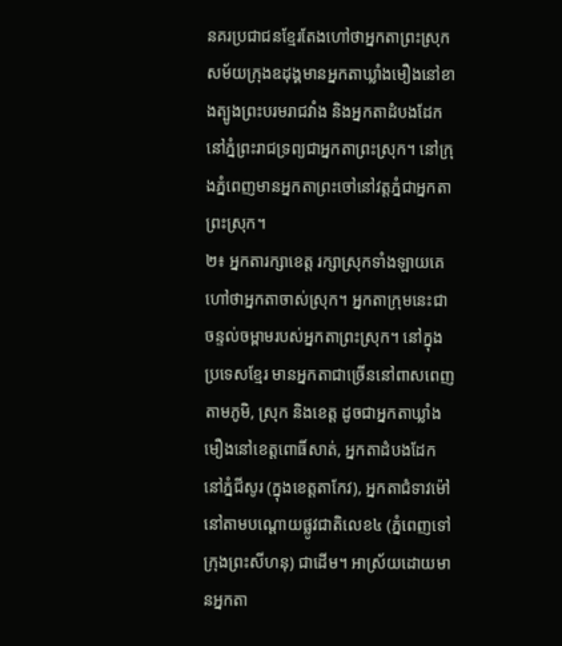នគរប្រជាជនខ្មែរតែងហៅថាអ្នកតាព្រះស្រុក សម័យក្រុងឧដុង្គមានអ្នកតាឃ្លាំងមឿងនៅខាងត្បូងព្រះបរមរាជវាំង និងអ្នកតាដំបងដែកនៅភ្នំព្រះរាជទ្រព្យជាអ្នកតាព្រះស្រុក។ នៅក្រុងភ្នំពេញមានអ្នកតាព្រះចៅនៅវត្តភ្នំជាអ្នកតាព្រះស្រុក។
២៖ អ្នកតារក្សាខេត្ត រក្សាស្រុកទាំងឡាយគេហៅថាអ្នកតាចាស់ស្រុក។ អ្នកតាក្រុមនេះជាចន្ទល់ចម្ពាមរបស់អ្នកតាព្រះស្រុក។ នៅក្នុងប្រទេសខ្មែរ មានអ្នកតាជាច្រើននៅពាសពេញតាមភូមិ, ស្រុក និងខេត្ត ដូចជាអ្នកតាឃ្លាំងមឿងនៅខេត្តពោធិ៍សាត់, អ្នកតាដំបងដែក នៅភ្នំជីសូរ (ក្នុងខេត្តតាកែវ), អ្នកតាជំទាវម៉ៅ នៅតាមបណ្តោយផ្លូវជាតិលេខ៤ (ភ្នំពេញទៅក្រុងព្រះសីហនុ) ជាដើម។ អាស្រ័យដោយមានអ្នកតា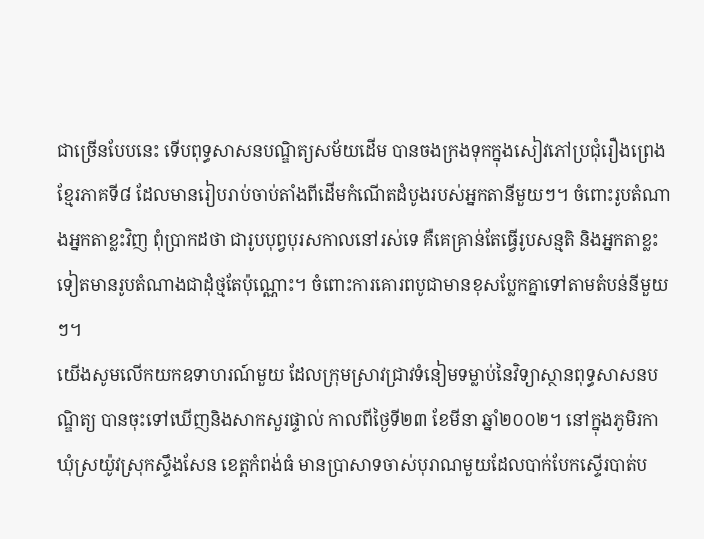ជាច្រើនបែបនេះ ទើបពុទ្ធសាសនបណ្ឌិត្យសម័យដើម បានចងក្រងទុកក្នុងសៀវភៅប្រជុំរឿងព្រេងខ្មែរភាគទី៨ ដែលមានរៀបរាប់ចាប់តាំងពីដើមកំណើតដំបូងរបស់អ្នកតានីមួយៗ។ ចំពោះរូបតំណាងអ្នកតាខ្លះវិញ ពុំប្រាកដថា ជារូបបុព្វបុរសកាលនៅរស់ទេ គឺគេគ្រាន់តែធ្វើរូបសន្មតិ និងអ្នកតាខ្លះទៀតមានរូបតំណាងជាដុំថ្មតែប៉ុណ្ណោះ។ ចំពោះការគោរពបូជាមានខុសប្លែកគ្នាទៅតាមតំបន់នីមួយៗ។
យើងសូមលើកយកឧទាហរណ៍មួយ ដែលក្រុមស្រាវជ្រាវទំនៀមទម្លាប់នៃវិទ្យាស្ថានពុទ្ធសាសនបណ្ឌិត្យ បានចុះទៅឃើញនិងសាកសួរផ្ទាល់ កាលពីថ្ងៃទី២៣ ខែមីនា ឆ្នាំ២០០២។ នៅក្នុងភូមិរកា ឃុំស្រយ៉ូវស្រុកស្ទឹងសែន ខេត្តកំពង់ធំ មានប្រាសាទចាស់បុរាណមួយដែលបាក់បែកស្ទើរបាត់ប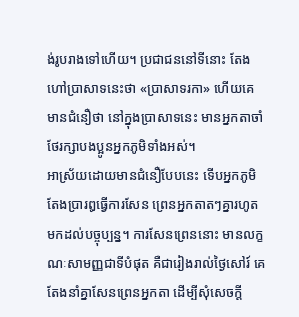ង់រូបរាងទៅហើយ។ ប្រជាជននៅទីនោះ តែងហៅប្រាសាទនេះថា «ប្រាសាទរកា» ហើយគេមានជំនឿថា នៅក្នុងប្រាសាទនេះ មានអ្នកតាចាំថែរក្សាបងប្អូនអ្នកភូមិទាំងអស់។
អាស្រ័យដោយមានជំនឿបែបនេះ ទើបអ្នកភូមិតែងប្រារឰធ្វើការសែន ព្រេនអ្នកតាតៗគ្នារហូតមកដល់បច្ចុប្បន្ន។ ការសែនព្រេននោះ មានលក្ខណៈសាមញ្ញជាទីបំផុត គឺជារៀងរាល់ថៃ្ងសៅរ៍ គេតែងនាំគ្នាសែនព្រេនអ្នកតា ដើម្បីសុំសេចក្តី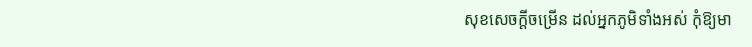សុខសេចក្តីចម្រើន ដល់អ្នកភូមិទាំងអស់ កុំឱ្យមា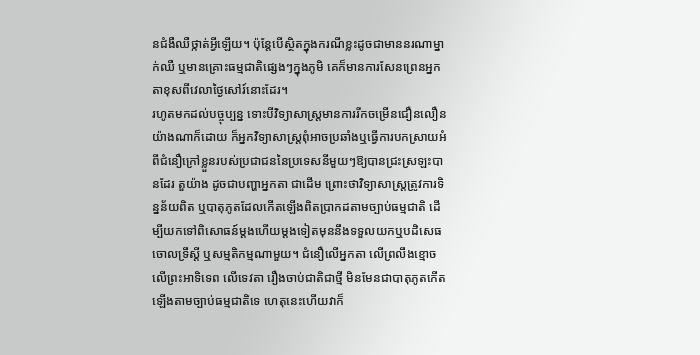នជំងឺឈឺថ្កាត់អ្វីឡើយ។ ប៉ុន្តែបើស្ថិតក្នុងករណីខ្លះដូចជាមាននរណាម្នាក់ឈឺ ឬមានគ្រោះធម្មជាតិផ្សេងៗក្នុងភូមិ គេក៏មានការសែនព្រេនអ្នកតាខុសពីវេលាថៃ្ងសៅរ៍នោះដែរ។
រហូតមកដល់បច្ចុប្បន្ន ទោះបីវិទ្យាសាស្ត្រមានការរីកចម្រើនជឿនលឿនយ៉ាងណាក៏ដោយ ក៏អ្នកវិទ្យាសាស្ត្រពុំអាចប្រឆាំងឬធ្វើការបកស្រាយអំពីជំនឿក្រៅខ្លួនរបស់ប្រជាជននៃប្រទេសនីមួយៗឱ្យបានជ្រះស្រឡះបានដែរ តួយ៉ាង ដូចជាបញ្ហាអ្នកតា ជាដើម ព្រោះថាវិទ្យាសាស្ត្រត្រូវការទិន្នន័យពិត ឬបាតុភូតដែលកើតឡើងពិតប្រាកដតាមច្បាប់ធម្មជាតិ ដើម្បីយកទៅពិសោធន៍ម្តងហើយម្តងទៀតមុននឹងទទួលយកឬបដិសេធចោលទ្រឹស្តី ឬសម្មតិកម្មណាមួយ។ ជំនឿលើអ្នកតា លើព្រលឹងខ្មោច លើព្រះអាទិទេព លើទេវតា រឿងចាប់ជាតិជាថ្មី មិនមែនជាបាតុភូតកើតឡើងតាមច្បាប់ធម្មជាតិទេ ហេតុនេះហើយវាក៏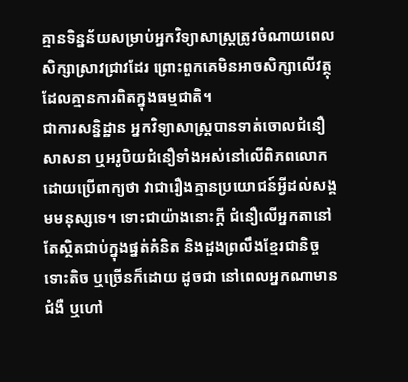គ្មានទិន្នន័យសម្រាប់អ្នកវិទ្យាសាស្ត្រត្រូវចំណាយពេលសិក្សាស្រាវជ្រាវដែរ ព្រោះពួកគេមិនអាចសិក្សាលើវត្ថុដែលគ្មានការពិតក្នុងធម្មជាតិ។
ជាការសន្និដ្ឋាន អ្នកវិទ្យាសាស្ត្របានទាត់ចោលជំនឿសាសនា ឬអរូបិយជំនឿទាំងអស់នៅលើពិភពលោក ដោយប្រើពាក្យថា វាជារឿងគ្មានប្រយោជន៍អ្វីដល់សង្គមមនុស្សទេ។ ទោះជាយ៉ាងនោះក្តី ជំនឿលើអ្នកតានៅតែស្ថិតជាប់ក្នុងផ្នត់គំនិត និងដួងព្រលឹងខ្មែរជានិច្ច ទោះតិច ឬច្រើនក៏ដោយ ដូចជា នៅពេលអ្នកណាមានជំងឺ ឬហៅ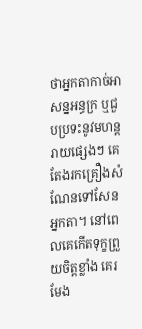ថាអ្នកតាកាច់អាសន្នអន្ធក្រ ឬជួបប្រទះនូវមហន្តរាយផ្សេងៗ គេតែងរកគ្រឿងសំណែនទៅសែនអ្នកតា។ នៅពេលគេកើតទុក្ខព្រួយចិត្តខ្លាំង គេរមែង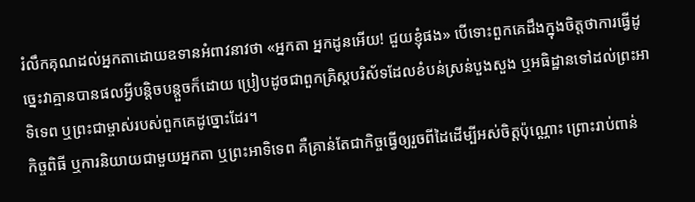រំលឹកគុណដល់អ្នកតាដោយឧទានអំពាវនាវថា «អ្នកតា អ្នកដូនអើយ! ជួយខ្ញុំផង» បើទោះពួកគេដឹងក្នុងចិត្តថាការធ្វើដូច្នេះវាគ្មានបានផលអ្វីបន្តិចបន្តួចក៏ដោយ ប្រៀបដូចជាពួកគ្រិស្តបរិស័ទដែលខំបន់ស្រន់បួងសួង ឬអធិដ្ឋានទៅដល់ព្រះអាទិទេព ឬព្រះជាម្ចាស់របស់ពួកគេដូច្នោះដែរ។
កិច្ចពិធី ឬការនិយាយជាមួយអ្នកតា ឬព្រះអាទិទេព គឺគ្រាន់តែជាកិច្ចធ្វើឲ្យរួចពីដៃដើម្បីអស់ចិត្តប៉ុណ្ណោះ ព្រោះរាប់ពាន់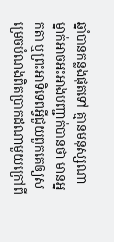ឆ្នាំបានកន្លងផុតទៅ គ្មានមនុស្សណាម្នាក់អាចអះអាងបញ្ជាក់បានថា មានអ្នកតា ឬព្រះអាទិទេពអ្វីជួយពួកគេឲ្យសម្រេចបំណងពិតប្រាកដណាមួយក្រៅពី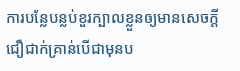ការបន្លែបន្លប់ខួរក្បាលខ្លួនឲ្យមានសេចក្តីជឿជាក់គ្រាន់បើជាមុនប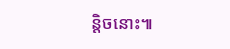ន្តិចនោះ៕